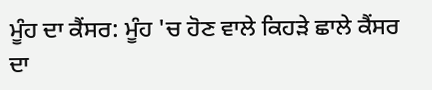ਮੂੰਹ ਦਾ ਕੈਂਸਰ: ਮੂੰਹ 'ਚ ਹੋਣ ਵਾਲੇ ਕਿਹੜੇ ਛਾਲੇ ਕੈਂਸਰ ਦਾ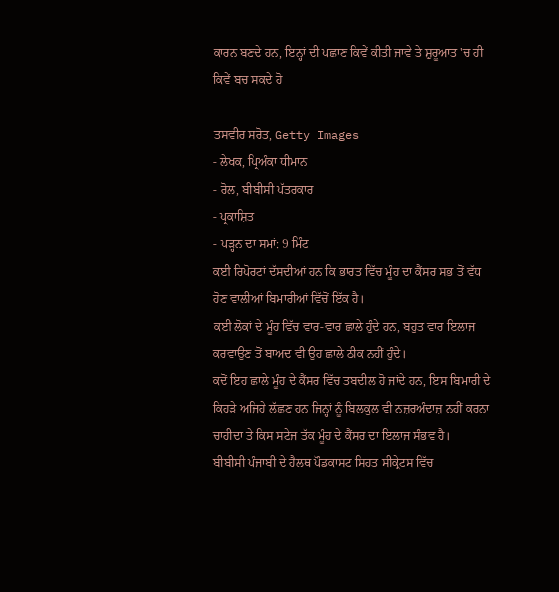ਕਾਰਨ ਬਣਦੇ ਹਨ, ਇਨ੍ਹਾਂ ਦੀ ਪਛਾਣ ਕਿਵੇਂ ਕੀਤੀ ਜਾਵੇ ਤੇ ਸ਼ੁਰੂਆਤ 'ਚ ਹੀ ਕਿਵੇਂ ਬਚ ਸਕਦੇ ਹੋ

ਤਸਵੀਰ ਸਰੋਤ, Getty Images
- ਲੇਖਕ, ਪ੍ਰਿਅੰਕਾ ਧੀਮਾਨ
- ਰੋਲ, ਬੀਬੀਸੀ ਪੱਤਰਕਾਰ
- ਪ੍ਰਕਾਸ਼ਿਤ
- ਪੜ੍ਹਨ ਦਾ ਸਮਾਂ: 9 ਮਿੰਟ
ਕਈ ਰਿਪੋਰਟਾਂ ਦੱਸਦੀਆਂ ਹਨ ਕਿ ਭਾਰਤ ਵਿੱਚ ਮੂੰਹ ਦਾ ਕੈਂਸਰ ਸਭ ਤੋਂ ਵੱਧ ਹੋਣ ਵਾਲੀਆਂ ਬਿਮਾਰੀਆਂ ਵਿੱਚੋਂ ਇੱਕ ਹੈ।
ਕਈ ਲੋਕਾਂ ਦੇ ਮੂੰਹ ਵਿੱਚ ਵਾਰ-ਵਾਰ ਛਾਲੇ ਹੁੰਦੇ ਹਨ, ਬਹੁਤ ਵਾਰ ਇਲਾਜ ਕਰਵਾਉਣ ਤੋਂ ਬਾਅਦ ਵੀ ਉਹ ਛਾਲੇ ਠੀਕ ਨਹੀਂ ਹੁੰਦੇ।
ਕਦੋਂ ਇਹ ਛਾਲੇ ਮੂੰਹ ਦੇ ਕੈਂਸਰ ਵਿੱਚ ਤਬਦੀਲ ਹੋ ਜਾਂਦੇ ਹਨ, ਇਸ ਬਿਮਾਰੀ ਦੇ ਕਿਹੜੇ ਅਜਿਹੇ ਲੱਛਣ ਹਨ ਜਿਨ੍ਹਾਂ ਨੂੰ ਬਿਲਕੁਲ ਵੀ ਨਜ਼ਰਅੰਦਾਜ਼ ਨਹੀਂ ਕਰਨਾ ਚਾਹੀਦਾ ਤੇ ਕਿਸ ਸਟੇਜ ਤੱਕ ਮੂੰਹ ਦੇ ਕੈਂਸਰ ਦਾ ਇਲਾਜ ਸੰਭਵ ਹੈ।
ਬੀਬੀਸੀ ਪੰਜਾਬੀ ਦੇ ਹੈਲਥ ਪੌਡਕਾਸਟ ਸਿਹਤ ਸੀਕ੍ਰੇਟਸ ਵਿੱਚ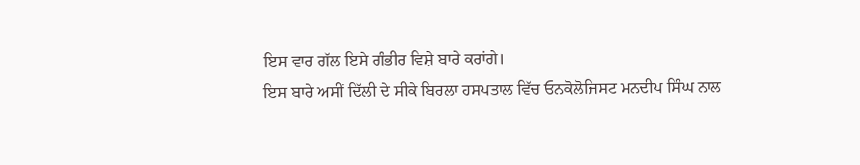ਇਸ ਵਾਰ ਗੱਲ ਇਸੇ ਗੰਭੀਰ ਵਿਸ਼ੇ ਬਾਰੇ ਕਰਾਂਗੇ।
ਇਸ ਬਾਰੇ ਅਸੀਂ ਦਿੱਲੀ ਦੇ ਸੀਕੇ ਬਿਰਲਾ ਹਸਪਤਾਲ ਵਿੱਚ ਓਨਕੋਲੋਜਿਸਟ ਮਨਦੀਪ ਸਿੰਘ ਨਾਲ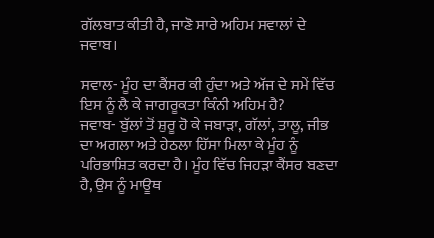ਗੱਲਬਾਤ ਕੀਤੀ ਹੈ, ਜਾਣੋ ਸਾਰੇ ਅਹਿਮ ਸਵਾਲਾਂ ਦੇ ਜਵਾਬ।

ਸਵਾਲ- ਮੂੰਹ ਦਾ ਕੈਂਸਰ ਕੀ ਹੁੰਦਾ ਅਤੇ ਅੱਜ ਦੇ ਸਮੇਂ ਵਿੱਚ ਇਸ ਨੂੰ ਲੈ ਕੇ ਜਾਗਰੂਕਤਾ ਕਿੰਨੀ ਅਹਿਮ ਹੈ?
ਜਵਾਬ- ਬੁੱਲਾਂ ਤੋਂ ਸ਼ੁਰੂ ਹੋ ਕੇ ਜਬਾੜਾ, ਗੱਲਾਂ, ਤਾਲੂ, ਜੀਭ ਦਾ ਅਗਲਾ ਅਤੇ ਹੇਠਲਾ ਹਿੱਸਾ ਮਿਲਾ ਕੇ ਮੂੰਹ ਨੂੰ ਪਰਿਭਾਸ਼ਿਤ ਕਰਦਾ ਹੈ। ਮੂੰਹ ਵਿੱਚ ਜਿਹੜਾ ਕੈਂਸਰ ਬਣਦਾ ਹੈ, ਉਸ ਨੂੰ ਮਾਊਥ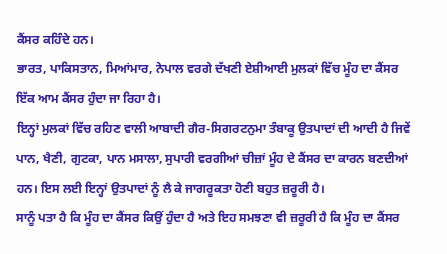ਕੈਂਸਰ ਕਹਿੰਦੇ ਹਨ।
ਭਾਰਤ, ਪਾਕਿਸਤਾਨ, ਮਿਆਂਮਾਰ, ਨੇਪਾਲ ਵਰਗੇ ਦੱਖਣੀ ਏਸ਼ੀਆਈ ਮੁਲਕਾਂ ਵਿੱਚ ਮੂੰਹ ਦਾ ਕੈਂਸਰ ਇੱਕ ਆਮ ਕੈਂਸਰ ਹੁੰਦਾ ਜਾ ਰਿਹਾ ਹੈ।
ਇਨ੍ਹਾਂ ਮੁਲਕਾਂ ਵਿੱਚ ਰਹਿਣ ਵਾਲੀ ਆਬਾਦੀ ਗੈਰ-ਸਿਗਰਟਨੁਮਾ ਤੰਬਾਕੂ ਉਤਪਾਦਾਂ ਦੀ ਆਦੀ ਹੈ ਜਿਵੇਂ ਪਾਨ, ਖੈਣੀ, ਗੁਟਕਾ, ਪਾਨ ਮਸਾਲਾ, ਸੁਪਾਰੀ ਵਰਗੀਆਂ ਚੀਜ਼ਾਂ ਮੂੰਹ ਦੇ ਕੈਂਸਰ ਦਾ ਕਾਰਨ ਬਣਦੀਆਂ ਹਨ। ਇਸ ਲਈ ਇਨ੍ਹਾਂ ਉਤਪਾਦਾਂ ਨੂੰ ਲੈ ਕੇ ਜਾਗਰੂਕਤਾ ਹੋਣੀ ਬਹੁਤ ਜ਼ਰੂਰੀ ਹੈ।
ਸਾਨੂੰ ਪਤਾ ਹੈ ਕਿ ਮੂੰਹ ਦਾ ਕੈਂਸਰ ਕਿਉਂ ਹੁੰਦਾ ਹੈ ਅਤੇ ਇਹ ਸਮਝਣਾ ਵੀ ਜ਼ਰੂਰੀ ਹੈ ਕਿ ਮੂੰਹ ਦਾ ਕੈਂਸਰ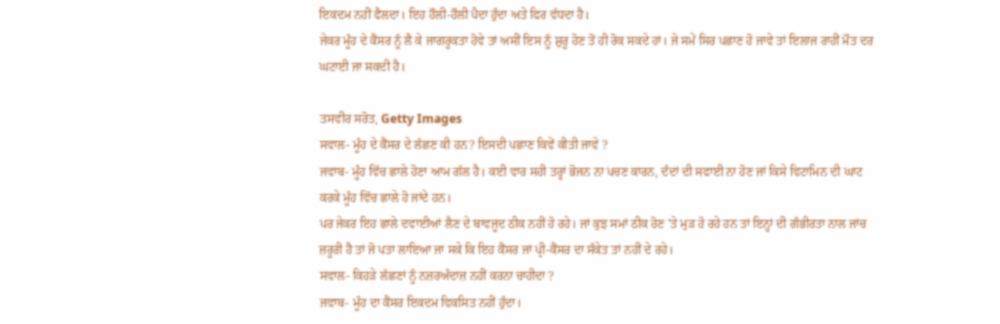ਇਕਦਮ ਨਹੀਂ ਫੈਲਦਾ। ਇਹ ਹੌਲੀ-ਹੌਲੀ ਪੈਦਾ ਹੁੰਦਾ ਅਤੇ ਫਿਰ ਵੱਧਦਾ ਹੈ।
ਜੇਕਰ ਮੂੰਹ ਦੇ ਕੈਂਸਰ ਨੂੰ ਲੈ ਕੇ ਜਾਗਰੂਕਤਾ ਹੋਵੇ ਤਾਂ ਅਸੀਂ ਇਸ ਨੂੰ ਸ਼ੁਰੂ ਹੋਣ ਤੋਂ ਹੀ ਰੋਕ ਸਕਦੇ ਹਾਂ। ਜੇ ਸਮੇਂ ਸਿਰ ਪਛਾਣ ਹੋ ਜਾਵੇ ਤਾਂ ਇਲਾਜ ਰਾਹੀਂ ਮੌਤ ਦਰ ਘਟਾਈ ਜਾ ਸਕਦੀ ਹੈ।

ਤਸਵੀਰ ਸਰੋਤ, Getty Images
ਸਵਾਲ- ਮੂੰਹ ਦੇ ਕੈਂਸਰ ਦੇ ਲੱਛਣ ਕੀ ਹਨ? ਇਸਦੀ ਪਛਾਣ ਕਿਵੇਂ ਕੀਤੀ ਜਾਵੇ ?
ਜਵਾਬ- ਮੂੰਹ ਵਿੱਚ ਛਾਲੇ ਹੋਣਾ ਆਮ ਗੱਲ ਹੈ। ਕਈ ਵਾਰ ਸਹੀ ਤਰ੍ਹਾਂ ਭੋਜਨ ਨਾ ਪਚਣ ਕਾਰਨ, ਦੰਦਾਂ ਦੀ ਸਫਾਈ ਨਾ ਹੋਣ ਜਾਂ ਕਿਸੇ ਵਿਟਾਮਿਨ ਦੀ ਘਾਟ ਕਰਕੇ ਮੂੰਹ ਵਿੱਚ ਛਾਲੇ ਹੋ ਜਾਂਦੇ ਹਨ।
ਪਰ ਜੇਕਰ ਇਹ ਛਾਲੇ ਦਵਾਈਆਂ ਲੈਣ ਦੇ ਬਾਵਜੂਦ ਠੀਕ ਨਹੀਂ ਹੋ ਰਹੇ। ਜਾਂ ਕੁਝ ਸਮਾਂ ਠੀਕ ਹੋਣ 'ਤੇ ਮੁੜ ਹੋ ਰਹੇ ਹਨ ਤਾਂ ਇਨ੍ਹਾਂ ਦੀ ਗੰਭੀਰਤਾ ਨਾਲ ਜਾਂਚ ਜ਼ਰੂਰੀ ਹੈ ਤਾਂ ਜੋ ਪਤਾ ਲਾਇਆ ਜਾ ਸਕੇ ਕਿ ਇਹ ਕੈਂਸਰ ਜਾਂ ਪ੍ਰੀ-ਕੈਂਸਰ ਦਾ ਸੰਕੇਤ ਤਾਂ ਨਹੀਂ ਦੇ ਰਹੇ।
ਸਵਾਲ- ਕਿਹੜੇ ਲੱਛਣਾਂ ਨੂੰ ਨਜ਼ਰਅੰਦਾਜ਼ ਨਹੀਂ ਕਰਨਾ ਚਾਹੀਦਾ ?
ਜਵਾਬ- ਮੂੰਹ ਦਾ ਕੈਂਸਰ ਇਕਦਮ ਵਿਕਸਿਤ ਨਹੀਂ ਹੁੰਦਾ।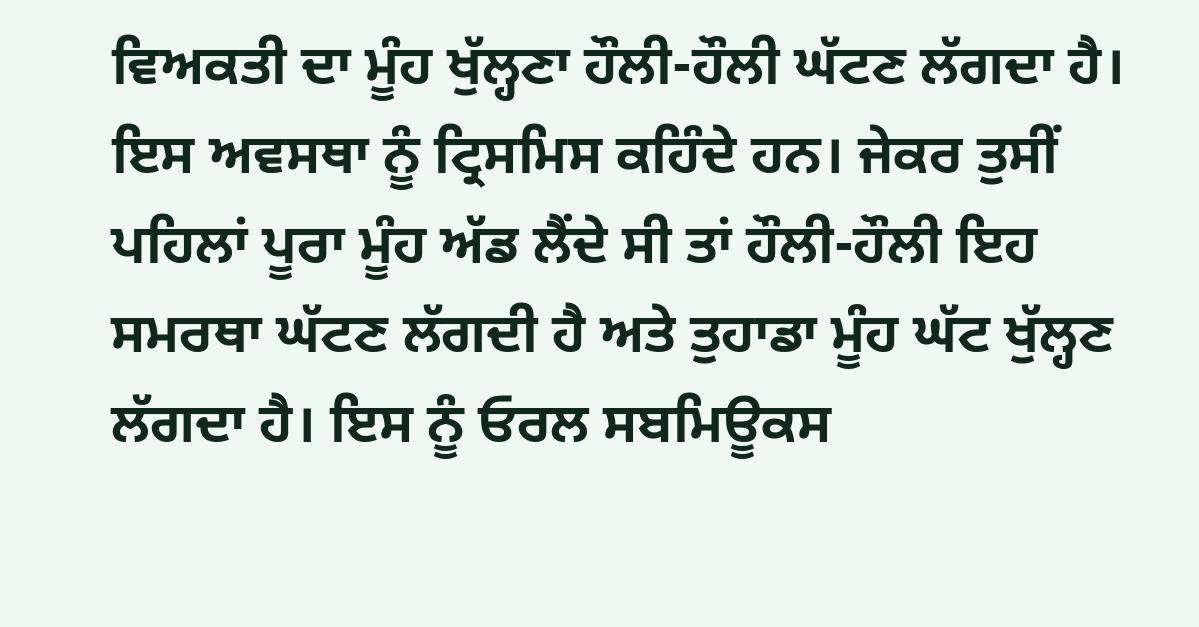ਵਿਅਕਤੀ ਦਾ ਮੂੰਹ ਖੁੱਲ੍ਹਣਾ ਹੌਲੀ-ਹੌਲੀ ਘੱਟਣ ਲੱਗਦਾ ਹੈ। ਇਸ ਅਵਸਥਾ ਨੂੰ ਟ੍ਰਿਸਮਿਸ ਕਹਿੰਦੇ ਹਨ। ਜੇਕਰ ਤੁਸੀਂ ਪਹਿਲਾਂ ਪੂਰਾ ਮੂੰਹ ਅੱਡ ਲੈਂਦੇ ਸੀ ਤਾਂ ਹੌਲੀ-ਹੌਲੀ ਇਹ ਸਮਰਥਾ ਘੱਟਣ ਲੱਗਦੀ ਹੈ ਅਤੇ ਤੁਹਾਡਾ ਮੂੰਹ ਘੱਟ ਖੁੱਲ੍ਹਣ ਲੱਗਦਾ ਹੈ। ਇਸ ਨੂੰ ਓਰਲ ਸਬਮਿਊਕਸ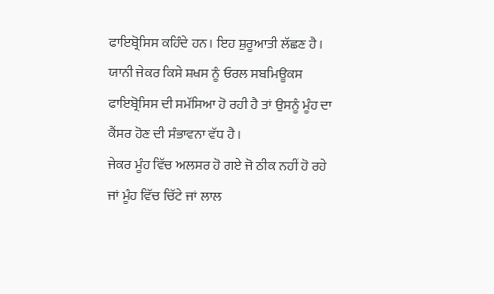ਫਾਇਬ੍ਰੋਸਿਸ ਕਹਿੰਦੇ ਹਨ। ਇਹ ਸ਼ੁਰੂਆਤੀ ਲੱਛਣ ਹੈ। ਯਾਨੀ ਜੇਕਰ ਕਿਸੇ ਸ਼ਖਸ ਨੂੰ ਓਰਲ ਸਬਮਿਊਕਸ ਫਾਇਬ੍ਰੋਸਿਸ ਦੀ ਸਮੱਸਿਆ ਹੋ ਰਹੀ ਹੈ ਤਾਂ ਉਸਨੂੰ ਮੂੰਹ ਦਾ ਕੈਂਸਰ ਹੋਣ ਦੀ ਸੰਭਾਵਨਾ ਵੱਧ ਹੈ।
ਜੇਕਰ ਮੂੰਹ ਵਿੱਚ ਅਲਸਰ ਹੋ ਗਏ ਜੋ ਠੀਕ ਨਹੀਂ ਹੋ ਰਹੇ ਜਾਂ ਮੂੰਹ ਵਿੱਚ ਚਿੱਟੇ ਜਾਂ ਲਾਲ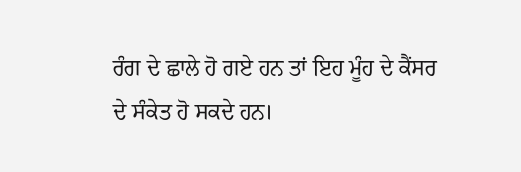ਰੰਗ ਦੇ ਛਾਲੇ ਹੋ ਗਏ ਹਨ ਤਾਂ ਇਹ ਮੂੰਹ ਦੇ ਕੈਂਸਰ ਦੇ ਸੰਕੇਤ ਹੋ ਸਕਦੇ ਹਨ।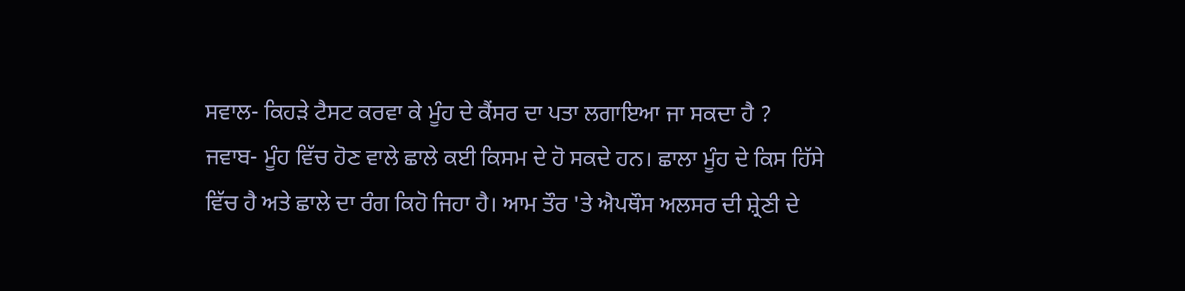ਸਵਾਲ- ਕਿਹੜੇ ਟੈਸਟ ਕਰਵਾ ਕੇ ਮੂੰਹ ਦੇ ਕੈਂਸਰ ਦਾ ਪਤਾ ਲਗਾਇਆ ਜਾ ਸਕਦਾ ਹੈ ?
ਜਵਾਬ- ਮੂੰਹ ਵਿੱਚ ਹੋਣ ਵਾਲੇ ਛਾਲੇ ਕਈ ਕਿਸਮ ਦੇ ਹੋ ਸਕਦੇ ਹਨ। ਛਾਲਾ ਮੂੰਹ ਦੇ ਕਿਸ ਹਿੱਸੇ ਵਿੱਚ ਹੈ ਅਤੇ ਛਾਲੇ ਦਾ ਰੰਗ ਕਿਹੋ ਜਿਹਾ ਹੈ। ਆਮ ਤੌਰ 'ਤੇ ਐਪਥੌਸ ਅਲਸਰ ਦੀ ਸ਼੍ਰੇਣੀ ਦੇ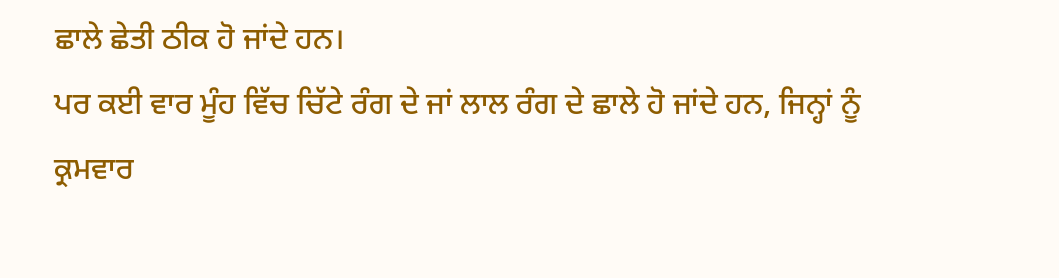ਛਾਲੇ ਛੇਤੀ ਠੀਕ ਹੋ ਜਾਂਦੇ ਹਨ।
ਪਰ ਕਈ ਵਾਰ ਮੂੰਹ ਵਿੱਚ ਚਿੱਟੇ ਰੰਗ ਦੇ ਜਾਂ ਲਾਲ ਰੰਗ ਦੇ ਛਾਲੇ ਹੋ ਜਾਂਦੇ ਹਨ, ਜਿਨ੍ਹਾਂ ਨੂੰ ਕ੍ਰਮਵਾਰ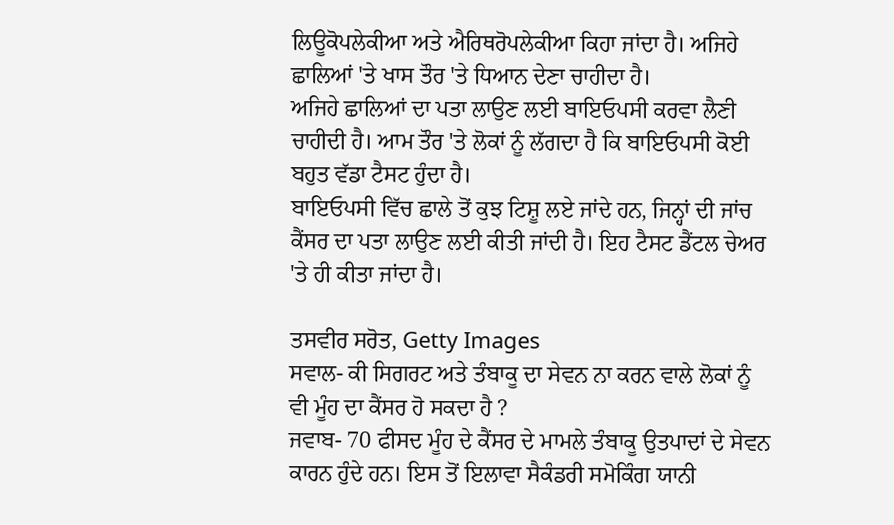ਲਿਊਕੋਪਲੇਕੀਆ ਅਤੇ ਐਰਿਥਰੋਪਲੇਕੀਆ ਕਿਹਾ ਜਾਂਦਾ ਹੈ। ਅਜਿਹੇ ਛਾਲਿਆਂ 'ਤੇ ਖਾਸ ਤੌਰ 'ਤੇ ਧਿਆਨ ਦੇਣਾ ਚਾਹੀਦਾ ਹੈ।
ਅਜਿਹੇ ਛਾਲਿਆਂ ਦਾ ਪਤਾ ਲਾਉਣ ਲਈ ਬਾਇਓਪਸੀ ਕਰਵਾ ਲੈਣੀ ਚਾਹੀਦੀ ਹੈ। ਆਮ ਤੌਰ 'ਤੇ ਲੋਕਾਂ ਨੂੰ ਲੱਗਦਾ ਹੈ ਕਿ ਬਾਇਓਪਸੀ ਕੋਈ ਬਹੁਤ ਵੱਡਾ ਟੈਸਟ ਹੁੰਦਾ ਹੈ।
ਬਾਇਓਪਸੀ ਵਿੱਚ ਛਾਲੇ ਤੋਂ ਕੁਝ ਟਿਸ਼ੂ ਲਏ ਜਾਂਦੇ ਹਨ, ਜਿਨ੍ਹਾਂ ਦੀ ਜਾਂਚ ਕੈਂਸਰ ਦਾ ਪਤਾ ਲਾਉਣ ਲਈ ਕੀਤੀ ਜਾਂਦੀ ਹੈ। ਇਹ ਟੈਸਟ ਡੈਂਟਲ ਚੇਅਰ 'ਤੇ ਹੀ ਕੀਤਾ ਜਾਂਦਾ ਹੈ।

ਤਸਵੀਰ ਸਰੋਤ, Getty Images
ਸਵਾਲ- ਕੀ ਸਿਗਰਟ ਅਤੇ ਤੰਬਾਕੂ ਦਾ ਸੇਵਨ ਨਾ ਕਰਨ ਵਾਲੇ ਲੋਕਾਂ ਨੂੰ ਵੀ ਮੂੰਹ ਦਾ ਕੈਂਸਰ ਹੋ ਸਕਦਾ ਹੈ ?
ਜਵਾਬ- 70 ਫੀਸਦ ਮੂੰਹ ਦੇ ਕੈਂਸਰ ਦੇ ਮਾਮਲੇ ਤੰਬਾਕੂ ਉਤਪਾਦਾਂ ਦੇ ਸੇਵਨ ਕਾਰਨ ਹੁੰਦੇ ਹਨ। ਇਸ ਤੋਂ ਇਲਾਵਾ ਸੈਕੰਡਰੀ ਸਮੋਕਿੰਗ ਯਾਨੀ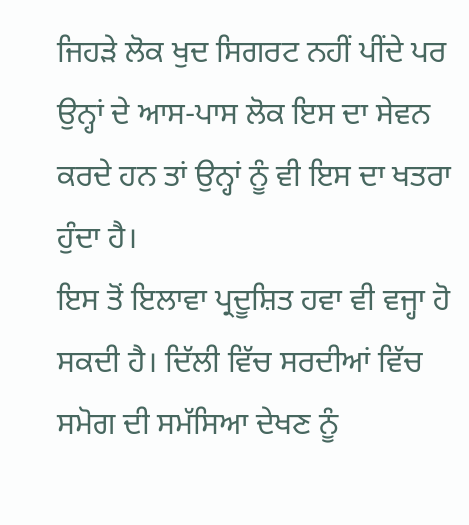ਜਿਹੜੇ ਲੋਕ ਖੁਦ ਸਿਗਰਟ ਨਹੀਂ ਪੀਂਦੇ ਪਰ ਉਨ੍ਹਾਂ ਦੇ ਆਸ-ਪਾਸ ਲੋਕ ਇਸ ਦਾ ਸੇਵਨ ਕਰਦੇ ਹਨ ਤਾਂ ਉਨ੍ਹਾਂ ਨੂੰ ਵੀ ਇਸ ਦਾ ਖਤਰਾ ਹੁੰਦਾ ਹੈ।
ਇਸ ਤੋਂ ਇਲਾਵਾ ਪ੍ਰਦੂਸ਼ਿਤ ਹਵਾ ਵੀ ਵਜ੍ਹਾ ਹੋ ਸਕਦੀ ਹੈ। ਦਿੱਲੀ ਵਿੱਚ ਸਰਦੀਆਂ ਵਿੱਚ ਸਮੋਗ ਦੀ ਸਮੱਸਿਆ ਦੇਖਣ ਨੂੰ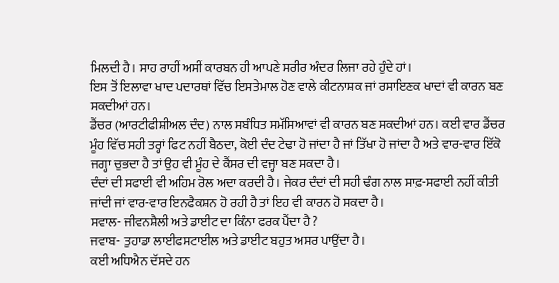ਮਿਲਦੀ ਹੈ। ਸਾਹ ਰਾਹੀਂ ਅਸੀਂ ਕਾਰਬਨ ਹੀ ਆਪਣੇ ਸਰੀਰ ਅੰਦਰ ਲਿਜਾ ਰਹੇ ਹੁੰਦੇ ਹਾਂ।
ਇਸ ਤੋਂ ਇਲਾਵਾ ਖਾਦ ਪਦਾਰਥਾਂ ਵਿੱਚ ਇਸਤੇਮਾਲ ਹੋਣ ਵਾਲੇ ਕੀਟਨਾਸ਼ਕ ਜਾਂ ਰਸਾਇਣਕ ਖਾਦਾਂ ਵੀ ਕਾਰਨ ਬਣ ਸਕਦੀਆਂ ਹਨ।
ਡੈਂਚਰ (ਆਰਟੀਫੀਸ਼ੀਅਲ ਦੰਦ) ਨਾਲ ਸਬੰਧਿਤ ਸਮੱਸਿਆਵਾਂ ਵੀ ਕਾਰਨ ਬਣ ਸਕਦੀਆਂ ਹਨ। ਕਈ ਵਾਰ ਡੈਂਚਰ ਮੂੰਹ ਵਿੱਚ ਸਹੀ ਤਰ੍ਹਾਂ ਫਿਟ ਨਹੀਂ ਬੈਠਦਾ, ਕੋਈ ਦੰਦ ਟੇਢਾ ਹੋ ਜਾਂਦਾ ਹੈ ਜਾਂ ਤਿੱਖਾ ਹੋ ਜਾਂਦਾ ਹੈ ਅਤੇ ਵਾਰ-ਵਾਰ ਇੱਕੋ ਜਗ੍ਹਾ ਚੁਭਦਾ ਹੈ ਤਾਂ ਉਹ ਵੀ ਮੂੰਹ ਦੇ ਕੈਂਸਰ ਦੀ ਵਜ੍ਹਾ ਬਣ ਸਕਦਾ ਹੈ।
ਦੰਦਾਂ ਦੀ ਸਫਾਈ ਵੀ ਅਹਿਮ ਰੋਲ ਅਦਾ ਕਰਦੀ ਹੈ। ਜੇਕਰ ਦੰਦਾਂ ਦੀ ਸਹੀ ਢੰਗ ਨਾਲ ਸਾਫ਼-ਸਫਾਈ ਨਹੀਂ ਕੀਤੀ ਜਾਂਦੀ ਜਾਂ ਵਾਰ-ਵਾਰ ਇਨਫੈਕਸ਼ਨ ਹੋ ਰਹੀ ਹੈ ਤਾਂ ਇਹ ਵੀ ਕਾਰਨ ਹੋ ਸਕਦਾ ਹੈ।
ਸਵਾਲ- ਜੀਵਨਸ਼ੈਲੀ ਅਤੇ ਡਾਈਟ ਦਾ ਕਿੰਨਾ ਫਰਕ ਪੈਂਦਾ ਹੈ ?
ਜਵਾਬ- ਤੁਹਾਡਾ ਲਾਈਫਸਟਾਈਲ ਅਤੇ ਡਾਈਟ ਬਹੁਤ ਅਸਰ ਪਾਉਂਦਾ ਹੈ।
ਕਈ ਅਧਿਐਨ ਦੱਸਦੇ ਹਨ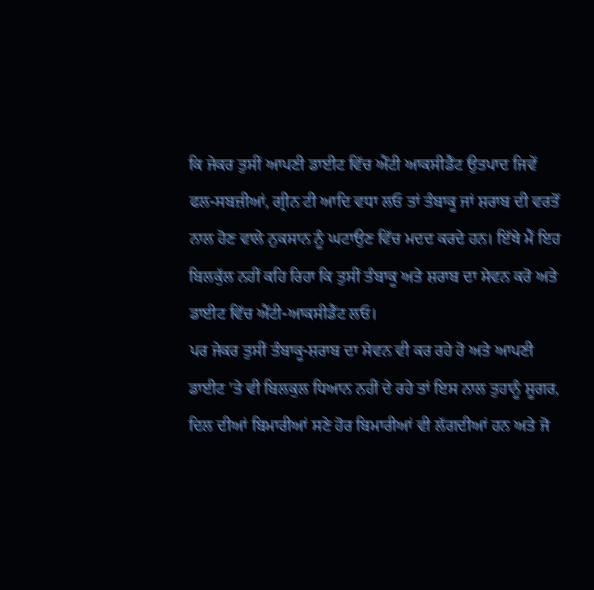ਕਿ ਜੇਕਰ ਤੁਸੀਂ ਆਪਣੀ ਡਾਈਟ ਵਿੱਚ ਐਂਟੀ ਆਕਸੀਡੈਂਟ ਉਤਪਾਦ ਜਿਵੇਂ ਫਲ-ਸਬਜ਼ੀਆਂ, ਗ੍ਰੀਨ ਟੀ ਆਦਿ ਵਧਾ ਲਓ ਤਾਂ ਤੰਬਾਕੂ ਜਾਂ ਸ਼ਰਾਬ ਦੀ ਵਰਤੋਂ ਨਾਲ ਹੋਣ ਵਾਲੇ ਨੁਕਸਾਨ ਨੂੰ ਘਟਾਉਣ ਵਿੱਚ ਮਦਦ ਕਰਦੇ ਹਨ। ਇੱਥੇ ਮੈਂ ਇਹ ਬਿਲਕੁੱਲ ਨਹੀਂ ਕਹਿ ਰਿਹਾ ਕਿ ਤੁਸੀਂ ਤੰਬਾਕੂ ਅਤੇ ਸ਼ਰਾਬ ਦਾ ਸੇਵਨ ਕਰੋ ਅਤੇ ਡਾਈਟ ਵਿੱਚ ਐਂਟੀ-ਆਕਸੀਡੈਂਟ ਲਓ।
ਪਰ ਜੇਕਰ ਤੁਸੀਂ ਤੰਬਾਕੂ-ਸ਼ਰਾਬ ਦਾ ਸੇਵਨ ਵੀ ਕਰ ਰਹੇ ਹੋ ਅਤੇ ਆਪਣੀ ਡਾਈਟ 'ਤੇ ਵੀ ਬਿਲਕੁਲ ਧਿਆਨ ਨਹੀਂ ਦੇ ਰਹੇ ਤਾਂ ਇਸ ਨਾਲ ਤੁਹਾਨੂੰ ਸ਼ੂਗਰ, ਦਿਲ ਦੀਆਂ ਬਿਮਾਰੀਆਂ ਸਣੇ ਹੋਰ ਬਿਮਾਰੀਆਂ ਵੀ ਲੱਗਦੀਆਂ ਹਨ ਅਤੇ ਜੋ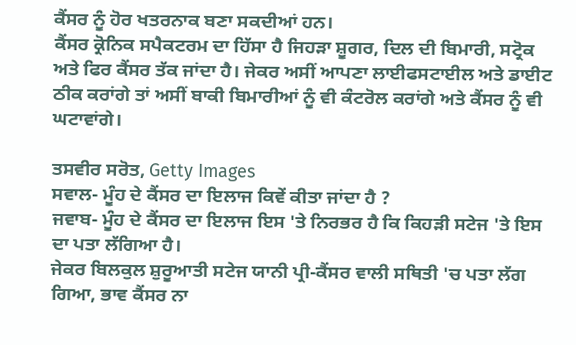ਕੈਂਸਰ ਨੂੰ ਹੋਰ ਖਤਰਨਾਕ ਬਣਾ ਸਕਦੀਆਂ ਹਨ।
ਕੈਂਸਰ ਕ੍ਰੋਨਿਕ ਸਪੈਕਟਰਮ ਦਾ ਹਿੱਸਾ ਹੈ ਜਿਹੜਾ ਸ਼ੂਗਰ, ਦਿਲ ਦੀ ਬਿਮਾਰੀ, ਸਟ੍ਰੋਕ ਅਤੇ ਫਿਰ ਕੈਂਸਰ ਤੱਕ ਜਾਂਦਾ ਹੈ। ਜੇਕਰ ਅਸੀਂ ਆਪਣਾ ਲਾਈਫਸਟਾਈਲ ਅਤੇ ਡਾਈਟ ਠੀਕ ਕਰਾਂਗੇ ਤਾਂ ਅਸੀਂ ਬਾਕੀ ਬਿਮਾਰੀਆਂ ਨੂੰ ਵੀ ਕੰਟਰੋਲ ਕਰਾਂਗੇ ਅਤੇ ਕੈਂਸਰ ਨੂੰ ਵੀ ਘਟਾਵਾਂਗੇ।

ਤਸਵੀਰ ਸਰੋਤ, Getty Images
ਸਵਾਲ- ਮੂੰਹ ਦੇ ਕੈਂਸਰ ਦਾ ਇਲਾਜ ਕਿਵੇਂ ਕੀਤਾ ਜਾਂਦਾ ਹੈ ?
ਜਵਾਬ- ਮੂੰਹ ਦੇ ਕੈਂਸਰ ਦਾ ਇਲਾਜ ਇਸ 'ਤੇ ਨਿਰਭਰ ਹੈ ਕਿ ਕਿਹੜੀ ਸਟੇਜ 'ਤੇ ਇਸ ਦਾ ਪਤਾ ਲੱਗਿਆ ਹੈ।
ਜੇਕਰ ਬਿਲਕੁਲ ਸ਼ੁਰੂਆਤੀ ਸਟੇਜ ਯਾਨੀ ਪ੍ਰੀ-ਕੈਂਸਰ ਵਾਲੀ ਸਥਿਤੀ 'ਚ ਪਤਾ ਲੱਗ ਗਿਆ, ਭਾਵ ਕੈਂਸਰ ਨਾ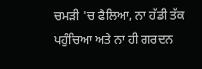ਚਮੜੀ 'ਚ ਫੈਲਿਆ, ਨਾ ਹੱਡੀ ਤੱਕ ਪਹੁੰਚਿਆ ਅਤੇ ਨਾ ਹੀ ਗਰਦਨ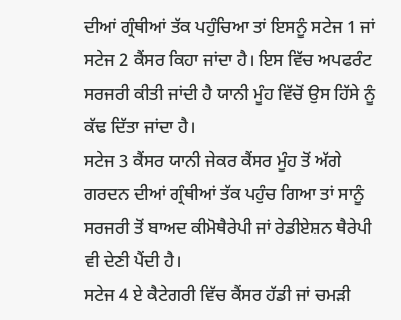ਦੀਆਂ ਗ੍ਰੰਥੀਆਂ ਤੱਕ ਪਹੁੰਚਿਆ ਤਾਂ ਇਸਨੂੰ ਸਟੇਜ 1 ਜਾਂ ਸਟੇਜ 2 ਕੈਂਸਰ ਕਿਹਾ ਜਾਂਦਾ ਹੈ। ਇਸ ਵਿੱਚ ਅਪਫਰੰਟ ਸਰਜਰੀ ਕੀਤੀ ਜਾਂਦੀ ਹੈ ਯਾਨੀ ਮੂੰਹ ਵਿੱਚੋਂ ਉਸ ਹਿੱਸੇ ਨੂੰ ਕੱਢ ਦਿੱਤਾ ਜਾਂਦਾ ਹੈ।
ਸਟੇਜ 3 ਕੈਂਸਰ ਯਾਨੀ ਜੇਕਰ ਕੈਂਸਰ ਮੂੰਹ ਤੋਂ ਅੱਗੇ ਗਰਦਨ ਦੀਆਂ ਗ੍ਰੰਥੀਆਂ ਤੱਕ ਪਹੁੰਚ ਗਿਆ ਤਾਂ ਸਾਨੂੰ ਸਰਜਰੀ ਤੋਂ ਬਾਅਦ ਕੀਮੋਥੈਰੇਪੀ ਜਾਂ ਰੇਡੀਏਸ਼ਨ ਥੈਰੇਪੀ ਵੀ ਦੇਣੀ ਪੈਂਦੀ ਹੈ।
ਸਟੇਜ 4 ਏ ਕੈਟੇਗਰੀ ਵਿੱਚ ਕੈਂਸਰ ਹੱਡੀ ਜਾਂ ਚਮੜੀ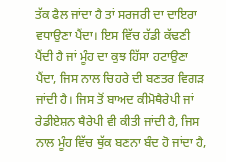ਤੱਕ ਫੈਲ ਜਾਂਦਾ ਹੈ ਤਾਂ ਸਰਜਰੀ ਦਾ ਦਾਇਰਾ ਵਧਾਉਣਾ ਪੈਂਦਾ। ਇਸ ਵਿੱਚ ਹੱਡੀ ਕੱਢਣੀ ਪੈਂਦੀ ਹੈ ਜਾਂ ਮੂੰਹ ਦਾ ਕੁਝ ਹਿੱਸਾ ਹਟਾਉਣਾ ਪੈਂਦਾ, ਜਿਸ ਨਾਲ ਚਿਹਰੇ ਦੀ ਬਣਤਰ ਵਿਗੜ ਜਾਂਦੀ ਹੈ। ਜਿਸ ਤੋਂ ਬਾਅਦ ਕੀਮੋਥੈਰੇਪੀ ਜਾਂ ਰੇਡੀਏਸ਼ਨ ਥੈਰੇਪੀ ਵੀ ਕੀਤੀ ਜਾਂਦੀ ਹੈ, ਜਿਸ ਨਾਲ ਮੂੰਹ ਵਿੱਚ ਥੁੱਕ ਬਣਨਾ ਬੰਦ ਹੋ ਜਾਂਦਾ ਹੈ,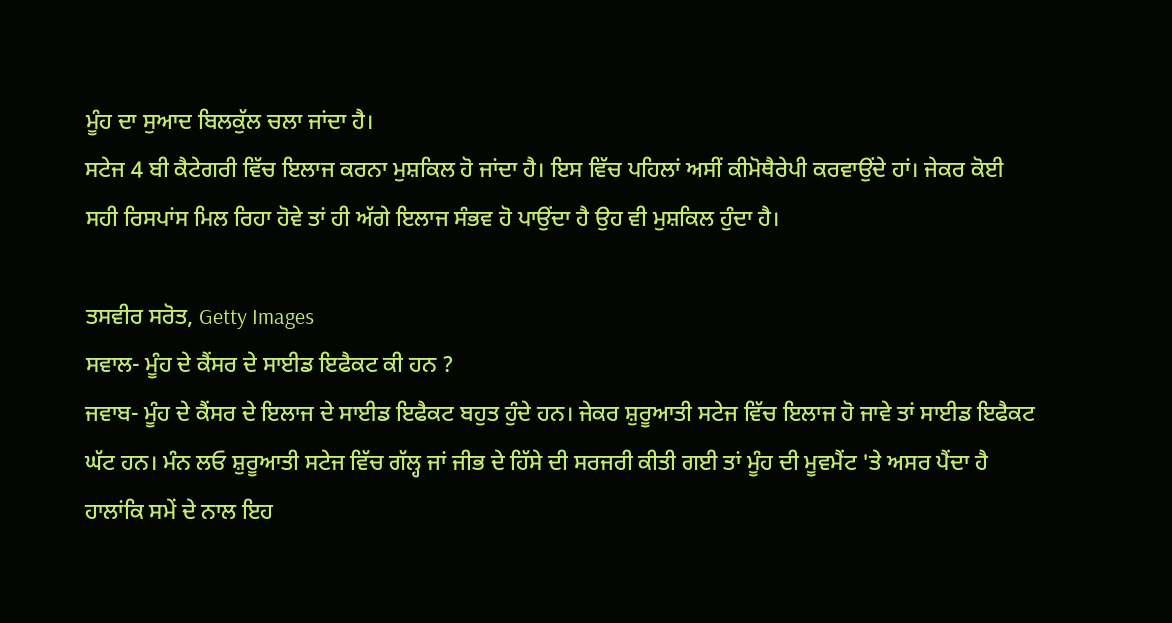ਮੂੰਹ ਦਾ ਸੁਆਦ ਬਿਲਕੁੱਲ ਚਲਾ ਜਾਂਦਾ ਹੈ।
ਸਟੇਜ 4 ਬੀ ਕੈਟੇਗਰੀ ਵਿੱਚ ਇਲਾਜ ਕਰਨਾ ਮੁਸ਼ਕਿਲ ਹੋ ਜਾਂਦਾ ਹੈ। ਇਸ ਵਿੱਚ ਪਹਿਲਾਂ ਅਸੀਂ ਕੀਮੋਥੈਰੇਪੀ ਕਰਵਾਉਂਦੇ ਹਾਂ। ਜੇਕਰ ਕੋਈ ਸਹੀ ਰਿਸਪਾਂਸ ਮਿਲ ਰਿਹਾ ਹੋਵੇ ਤਾਂ ਹੀ ਅੱਗੇ ਇਲਾਜ ਸੰਭਵ ਹੋ ਪਾਉਂਦਾ ਹੈ ਉਹ ਵੀ ਮੁਸ਼ਕਿਲ ਹੁੰਦਾ ਹੈ।

ਤਸਵੀਰ ਸਰੋਤ, Getty Images
ਸਵਾਲ- ਮੂੰਹ ਦੇ ਕੈਂਸਰ ਦੇ ਸਾਈਡ ਇਫੈਕਟ ਕੀ ਹਨ ?
ਜਵਾਬ- ਮੂੰਹ ਦੇ ਕੈਂਸਰ ਦੇ ਇਲਾਜ ਦੇ ਸਾਈਡ ਇਫੈਕਟ ਬਹੁਤ ਹੁੰਦੇ ਹਨ। ਜੇਕਰ ਸ਼ੁਰੂਆਤੀ ਸਟੇਜ ਵਿੱਚ ਇਲਾਜ ਹੋ ਜਾਵੇ ਤਾਂ ਸਾਈਡ ਇਫੈਕਟ ਘੱਟ ਹਨ। ਮੰਨ ਲਓ ਸ਼ੁਰੂਆਤੀ ਸਟੇਜ ਵਿੱਚ ਗੱਲ੍ਹ ਜਾਂ ਜੀਭ ਦੇ ਹਿੱਸੇ ਦੀ ਸਰਜਰੀ ਕੀਤੀ ਗਈ ਤਾਂ ਮੂੰਹ ਦੀ ਮੂਵਮੈਂਟ 'ਤੇ ਅਸਰ ਪੈਂਦਾ ਹੈ ਹਾਲਾਂਕਿ ਸਮੇਂ ਦੇ ਨਾਲ ਇਹ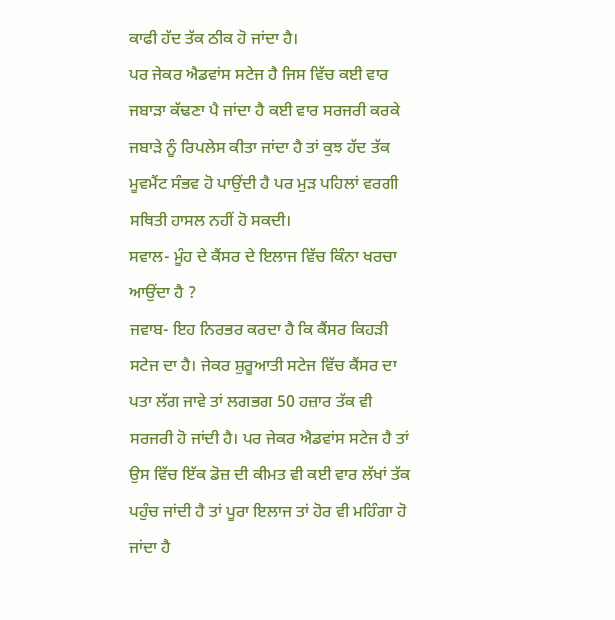ਕਾਫੀ ਹੱਦ ਤੱਕ ਠੀਕ ਹੋ ਜਾਂਦਾ ਹੈ।
ਪਰ ਜੇਕਰ ਐਡਵਾਂਸ ਸਟੇਜ ਹੈ ਜਿਸ ਵਿੱਚ ਕਈ ਵਾਰ ਜਬਾੜਾ ਕੱਢਣਾ ਪੈ ਜਾਂਦਾ ਹੈ ਕਈ ਵਾਰ ਸਰਜਰੀ ਕਰਕੇ ਜਬਾੜੇ ਨੂੰ ਰਿਪਲੇਸ ਕੀਤਾ ਜਾਂਦਾ ਹੈ ਤਾਂ ਕੁਝ ਹੱਦ ਤੱਕ ਮੂਵਮੈਂਟ ਸੰਭਵ ਹੋ ਪਾਉਂਦੀ ਹੈ ਪਰ ਮੁੜ ਪਹਿਲਾਂ ਵਰਗੀ ਸਥਿਤੀ ਹਾਸਲ ਨਹੀਂ ਹੋ ਸਕਦੀ।
ਸਵਾਲ- ਮੂੰਹ ਦੇ ਕੈਂਸਰ ਦੇ ਇਲਾਜ ਵਿੱਚ ਕਿੰਨਾ ਖਰਚਾ ਆਉਂਦਾ ਹੈ ?
ਜਵਾਬ- ਇਹ ਨਿਰਭਰ ਕਰਦਾ ਹੈ ਕਿ ਕੈਂਸਰ ਕਿਹੜੀ ਸਟੇਜ ਦਾ ਹੈ। ਜੇਕਰ ਸ਼ੁਰੂਆਤੀ ਸਟੇਜ ਵਿੱਚ ਕੈਂਸਰ ਦਾ ਪਤਾ ਲੱਗ ਜਾਵੇ ਤਾਂ ਲਗਭਗ 50 ਹਜ਼ਾਰ ਤੱਕ ਵੀ ਸਰਜਰੀ ਹੋ ਜਾਂਦੀ ਹੈ। ਪਰ ਜੇਕਰ ਐਡਵਾਂਸ ਸਟੇਜ ਹੈ ਤਾਂ ਉਸ ਵਿੱਚ ਇੱਕ ਡੋਜ਼ ਦੀ ਕੀਮਤ ਵੀ ਕਈ ਵਾਰ ਲੱਖਾਂ ਤੱਕ ਪਹੁੰਚ ਜਾਂਦੀ ਹੈ ਤਾਂ ਪੂਰਾ ਇਲਾਜ ਤਾਂ ਹੋਰ ਵੀ ਮਹਿੰਗਾ ਹੋ ਜਾਂਦਾ ਹੈ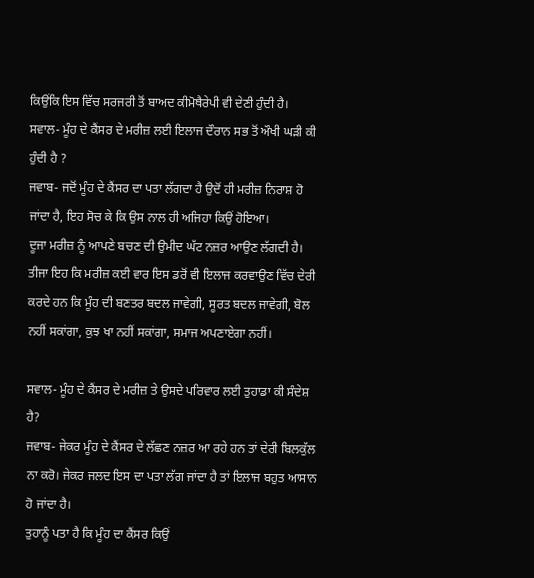ਕਿਉਂਕਿ ਇਸ ਵਿੱਚ ਸਰਜਰੀ ਤੋਂ ਬਾਅਦ ਕੀਮੋਥੈਰੇਪੀ ਵੀ ਦੇਣੀ ਹੁੰਦੀ ਹੈ।
ਸਵਾਲ- ਮੂੰਹ ਦੇ ਕੈਂਸਰ ਦੇ ਮਰੀਜ਼ ਲਈ ਇਲਾਜ ਦੌਰਾਨ ਸਭ ਤੋਂ ਔਖੀ ਘੜੀ ਕੀ ਹੁੰਦੀ ਹੈ ?
ਜਵਾਬ- ਜਦੋਂ ਮੂੰਹ ਦੇ ਕੈਂਸਰ ਦਾ ਪਤਾ ਲੱਗਦਾ ਹੈ ਉਦੋਂ ਹੀ ਮਰੀਜ਼ ਨਿਰਾਸ਼ ਹੋ ਜਾਂਦਾ ਹੈ, ਇਹ ਸੋਚ ਕੇ ਕਿ ਉਸ ਨਾਲ ਹੀ ਅਜਿਹਾ ਕਿਉਂ ਹੋਇਆ।
ਦੂਜਾ ਮਰੀਜ਼ ਨੂੰ ਆਪਣੇ ਬਚਣ ਦੀ ਉਮੀਦ ਘੱਟ ਨਜ਼ਰ ਆਉਣ ਲੱਗਦੀ ਹੈ।
ਤੀਜਾ ਇਹ ਕਿ ਮਰੀਜ਼ ਕਈ ਵਾਰ ਇਸ ਡਰੋਂ ਵੀ ਇਲਾਜ ਕਰਵਾਉਣ ਵਿੱਚ ਦੇਰੀ ਕਰਦੇ ਹਨ ਕਿ ਮੂੰਹ ਦੀ ਬਣਤਰ ਬਦਲ ਜਾਵੇਗੀ, ਸੂਰਤ ਬਦਲ ਜਾਵੇਗੀ, ਬੋਲ ਨਹੀਂ ਸਕਾਂਗਾ, ਕੁਝ ਖਾ ਨਹੀਂ ਸਕਾਂਗਾ, ਸਮਾਜ ਅਪਣਾਏਗਾ ਨਹੀਂ।

ਸਵਾਲ- ਮੂੰਹ ਦੇ ਕੈਂਸਰ ਦੇ ਮਰੀਜ਼ ਤੇ ਉਸਦੇ ਪਰਿਵਾਰ ਲਈ ਤੁਹਾਡਾ ਕੀ ਸੰਦੇਸ਼ ਹੈ?
ਜਵਾਬ- ਜੇਕਰ ਮੂੰਹ ਦੇ ਕੈਂਸਰ ਦੇ ਲੱਛਣ ਨਜ਼ਰ ਆ ਰਹੇ ਹਨ ਤਾਂ ਦੇਰੀ ਬਿਲਕੁੱਲ ਨਾ ਕਰੋ। ਜੇਕਰ ਜਲਦ ਇਸ ਦਾ ਪਤਾ ਲੱਗ ਜਾਂਦਾ ਹੈ ਤਾਂ ਇਲਾਜ ਬਹੁਤ ਆਸਾਨ ਹੋ ਜਾਂਦਾ ਹੈ।
ਤੁਹਾਨੂੰ ਪਤਾ ਹੈ ਕਿ ਮੂੰਹ ਦਾ ਕੈਂਸਰ ਕਿਉਂ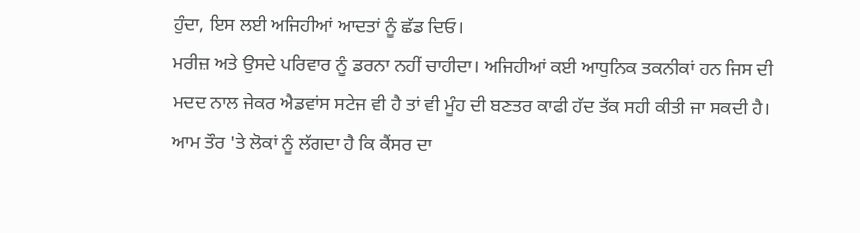ਹੁੰਦਾ, ਇਸ ਲਈ ਅਜਿਹੀਆਂ ਆਦਤਾਂ ਨੂੰ ਛੱਡ ਦਿਓ।
ਮਰੀਜ਼ ਅਤੇ ਉਸਦੇ ਪਰਿਵਾਰ ਨੂੰ ਡਰਨਾ ਨਹੀਂ ਚਾਹੀਦਾ। ਅਜਿਹੀਆਂ ਕਈ ਆਧੁਨਿਕ ਤਕਨੀਕਾਂ ਹਨ ਜਿਸ ਦੀ ਮਦਦ ਨਾਲ ਜੇਕਰ ਐਡਵਾਂਸ ਸਟੇਜ ਵੀ ਹੈ ਤਾਂ ਵੀ ਮੂੰਹ ਦੀ ਬਣਤਰ ਕਾਫੀ ਹੱਦ ਤੱਕ ਸਹੀ ਕੀਤੀ ਜਾ ਸਕਦੀ ਹੈ।
ਆਮ ਤੌਰ 'ਤੇ ਲੋਕਾਂ ਨੂੰ ਲੱਗਦਾ ਹੈ ਕਿ ਕੈਂਸਰ ਦਾ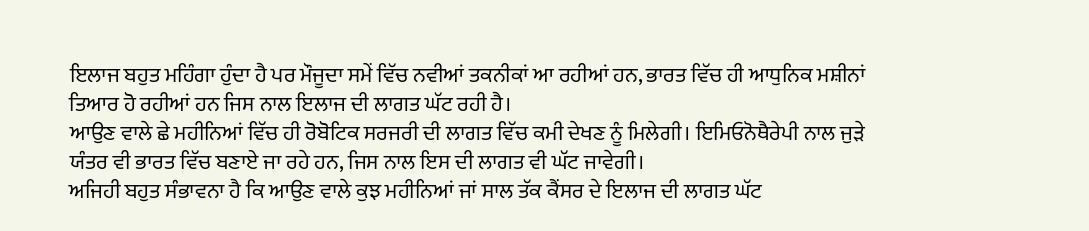ਇਲਾਜ ਬਹੁਤ ਮਹਿੰਗਾ ਹੁੰਦਾ ਹੈ ਪਰ ਮੌਜੂਦਾ ਸਮੇਂ ਵਿੱਚ ਨਵੀਆਂ ਤਕਨੀਕਾਂ ਆ ਰਹੀਆਂ ਹਨ, ਭਾਰਤ ਵਿੱਚ ਹੀ ਆਧੁਨਿਕ ਮਸ਼ੀਨਾਂ ਤਿਆਰ ਹੋ ਰਹੀਆਂ ਹਨ ਜਿਸ ਨਾਲ ਇਲਾਜ ਦੀ ਲਾਗਤ ਘੱਟ ਰਹੀ ਹੈ।
ਆਉਣ ਵਾਲੇ ਛੇ ਮਹੀਨਿਆਂ ਵਿੱਚ ਹੀ ਰੋਬੋਟਿਕ ਸਰਜਰੀ ਦੀ ਲਾਗਤ ਵਿੱਚ ਕਮੀ ਦੇਖਣ ਨੂੰ ਮਿਲੇਗੀ। ਇਮਿਓਨੋਥੈਰੇਪੀ ਨਾਲ ਜੁੜੇ ਯੰਤਰ ਵੀ ਭਾਰਤ ਵਿੱਚ ਬਣਾਏ ਜਾ ਰਹੇ ਹਨ, ਜਿਸ ਨਾਲ ਇਸ ਦੀ ਲਾਗਤ ਵੀ ਘੱਟ ਜਾਵੇਗੀ।
ਅਜਿਹੀ ਬਹੁਤ ਸੰਭਾਵਨਾ ਹੈ ਕਿ ਆਉਣ ਵਾਲੇ ਕੁਝ ਮਹੀਨਿਆਂ ਜਾਂ ਸਾਲ ਤੱਕ ਕੈਂਸਰ ਦੇ ਇਲਾਜ ਦੀ ਲਾਗਤ ਘੱਟ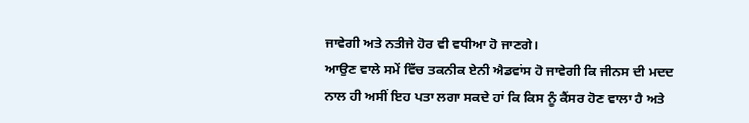ਜਾਵੇਗੀ ਅਤੇ ਨਤੀਜੇ ਹੋਰ ਵੀ ਵਧੀਆ ਹੋ ਜਾਣਗੇ।
ਆਉਣ ਵਾਲੇ ਸਮੇਂ ਵਿੱਚ ਤਕਨੀਕ ਏਨੀ ਐਡਵਾਂਸ ਹੋ ਜਾਵੇਗੀ ਕਿ ਜੀਨਸ ਦੀ ਮਦਦ ਨਾਲ ਹੀ ਅਸੀਂ ਇਹ ਪਤਾ ਲਗਾ ਸਕਦੇ ਹਾਂ ਕਿ ਕਿਸ ਨੂੰ ਕੈਂਸਰ ਹੋਣ ਵਾਲਾ ਹੈ ਅਤੇ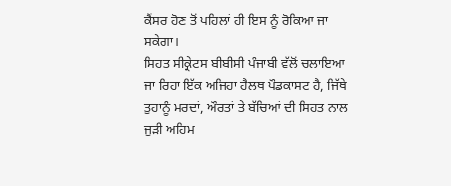ਕੈਂਸਰ ਹੋਣ ਤੋਂ ਪਹਿਲਾਂ ਹੀ ਇਸ ਨੂੰ ਰੋਕਿਆ ਜਾ ਸਕੇਗਾ।
ਸਿਹਤ ਸੀਕ੍ਰੇਟਸ ਬੀਬੀਸੀ ਪੰਜਾਬੀ ਵੱਲੋਂ ਚਲਾਇਆ ਜਾ ਰਿਹਾ ਇੱਕ ਅਜਿਹਾ ਹੈਲਥ ਪੌਡਕਾਸਟ ਹੈ, ਜਿੱਥੇ ਤੁਹਾਨੂੰ ਮਰਦਾਂ, ਔਰਤਾਂ ਤੇ ਬੱਚਿਆਂ ਦੀ ਸਿਹਤ ਨਾਲ ਜੁੜੀ ਅਹਿਮ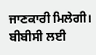ਜਾਣਕਾਰੀ ਮਿਲੇਗੀ।
ਬੀਬੀਸੀ ਲਈ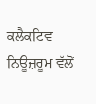ਕਲੈਕਟਿਵ ਨਿਊਜ਼ਰੂਮ ਵੱਲੋਂ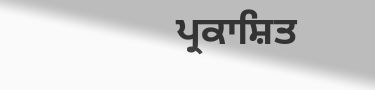ਪ੍ਰਕਾਸ਼ਿਤ